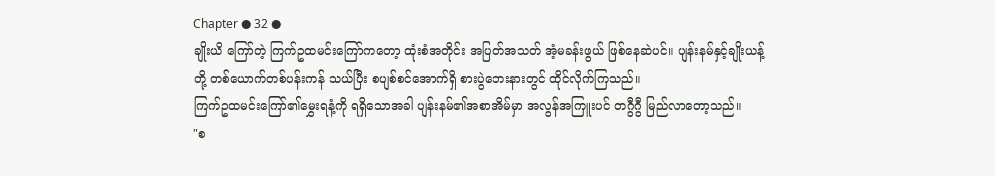Chapter ● 32 ●
ချိုးယိ ကြော်တဲ့ ကြက်ဥထမင်းကြော်ကတော့ ထုံးစံအတိုင်း အပြတ်အသတ် အံ့မခန်းဖွယ် ဖြစ်နေဆဲပင်။ ပျန်းနမ်နှင့်ချိုးယန့်တို့ တစ်ယောက်တစ်ပန်းကန် သယ်ပြီး စပျစ်စင်အောက်ရှိ စားပွဲဘေးနားတွင် ထိုင်လိုက်ကြသည်။
ကြက်ဥထမင်းကြော်၏မွှေးရနံ့ကို ရရှိသောအခါ ပျန်းနမ်၏အစာအိမ်မှာ အလွန်အကြူးပင် တဂွီဂွီ မြည်လာတော့သည်။
"စ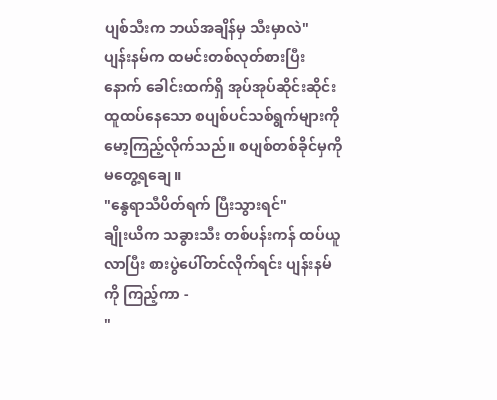ပျစ်သီးက ဘယ်အချိန်မှ သီးမှာလဲ"
ပျန်းနမ်က ထမင်းတစ်လုတ်စားပြီးနောက် ခေါင်းထက်ရှိ အုပ်အုပ်ဆိုင်းဆိုင်း ထူထပ်နေသော စပျစ်ပင်သစ်ရွက်များကို မော့ကြည့်လိုက်သည်။ စပျစ်တစ်ခိုင်မှကို မတွေ့ရချေ။
"နွေရာသီပိတ်ရက် ပြီးသွားရင်"
ချိုးယိက သခွားသီး တစ်ပန်းကန် ထပ်ယူလာပြီး စားပွဲပေါ်တင်လိုက်ရင်း ပျန်းနမ်ကို ကြည့်ကာ -
"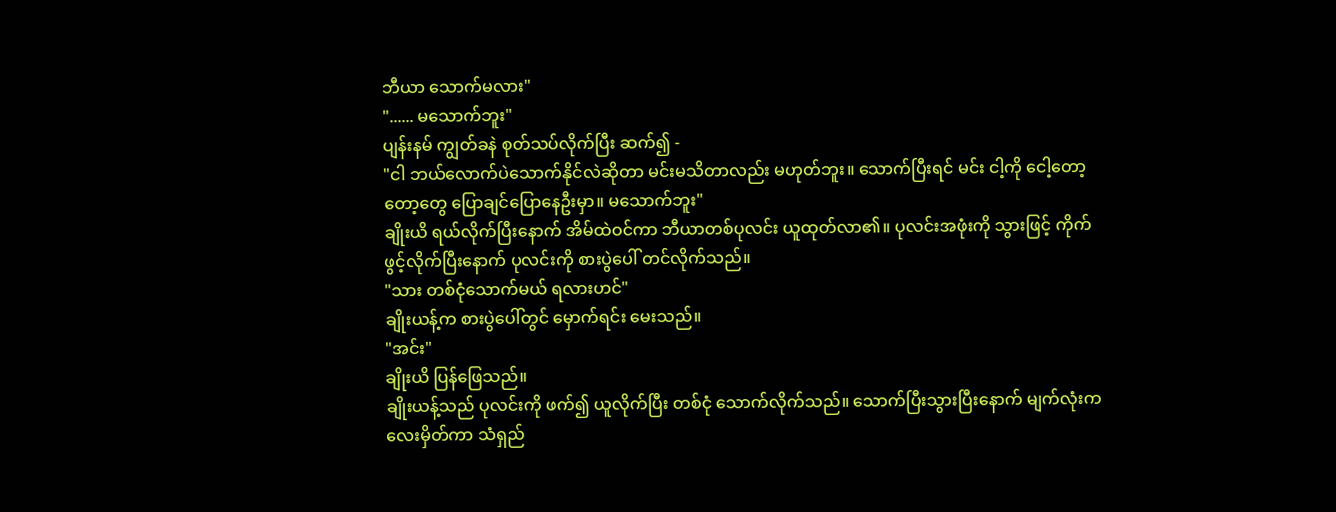ဘီယာ သောက်မလား"
"...... မသောက်ဘူး"
ပျန်းနမ် ကျွတ်ခနဲ စုတ်သပ်လိုက်ပြီး ဆက်၍ -
"ငါ ဘယ်လောက်ပဲသောက်နိုင်လဲဆိုတာ မင်းမသိတာလည်း မဟုတ်ဘူး။ သောက်ပြီးရင် မင်း ငါ့ကို ငေါ့တော့တော့တွေ ပြောချင်ပြောနေဦးမှာ။ မသောက်ဘူး"
ချိုးယိ ရယ်လိုက်ပြီးနောက် အိမ်ထဲဝင်ကာ ဘီယာတစ်ပုလင်း ယူထုတ်လာ၏။ ပုလင်းအဖုံးကို သွားဖြင့် ကိုက်ဖွင့်လိုက်ပြီးနောက် ပုလင်းကို စားပွဲပေါ် တင်လိုက်သည်။
"သား တစ်ငုံသောက်မယ် ရလားဟင်"
ချိုးယန့်က စားပွဲပေါ်တွင် မှောက်ရင်း မေးသည်။
"အင်း"
ချိုးယိ ပြန်ဖြေသည်။
ချိုးယန့်သည် ပုလင်းကို ဖက်၍ ယူလိုက်ပြီး တစ်ငုံ သောက်လိုက်သည်။ သောက်ပြီးသွားပြီးနောက် မျက်လုံးကလေးမှိတ်ကာ သံရှည်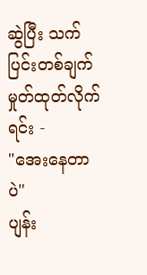ဆွဲပြီး သက်ပြင်းတစ်ချက် မှုတ်ထုတ်လိုက်ရင်း -
"အေးနေတာပဲ"
ပျန်း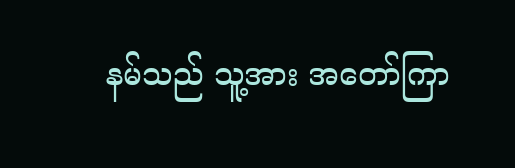နမ်သည် သူ့အား အတော်ကြာ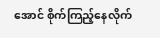အောင် စိုက်ကြည့်နေလိုက်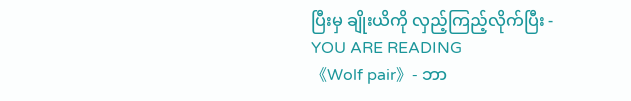ပြီးမှ ချိုးယိကို လှည့်ကြည့်လိုက်ပြီး -
YOU ARE READING
《Wolf pair》- ဘာ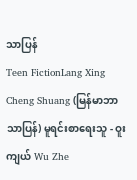သာပြန်
Teen FictionLang Xing Cheng Shuang (မြန်မာဘာသာပြန်) မူရင်းစာရေးသူ - ဝူးကျယ် Wu Zhe